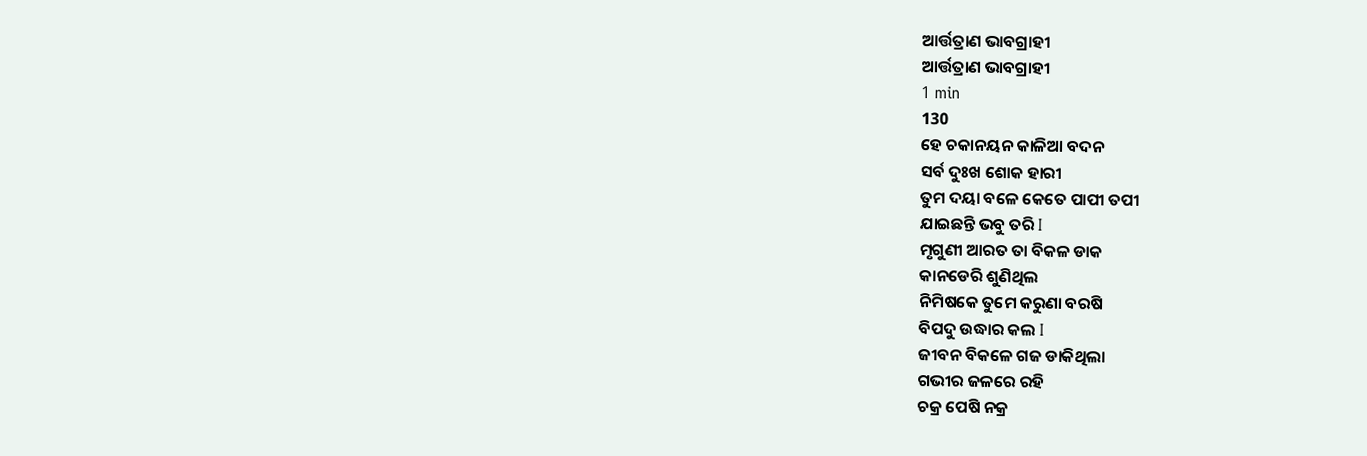ଆର୍ତ୍ତତ୍ରାଣ ଭାବଗ୍ରାହୀ
ଆର୍ତ୍ତତ୍ରାଣ ଭାବଗ୍ରାହୀ
1 min
130
ହେ ଚକାନୟନ କାଳିଆ ବଦନ
ସର୍ବ ଦୁଃଖ ଶୋକ ହାରୀ
ତୁମ ଦୟା ବଳେ କେତେ ପାପୀ ତପୀ
ଯାଇଛନ୍ତି ଭବୁ ତରି I
ମୃଗୁଣୀ ଆରତ ତା ବିକଳ ଡାକ
କାନଡେରି ଶୁଣିଥିଲ
ନିମିଷକେ ତୁମେ କରୁଣା ବରଷି
ବିପଦୁ ଉଦ୍ଧାର କଲ I
ଜୀବନ ବିକଳେ ଗଜ ଡାକିଥିଲା
ଗଭୀର ଜଳରେ ରହି
ଚକ୍ର ପେଷି ନକ୍ର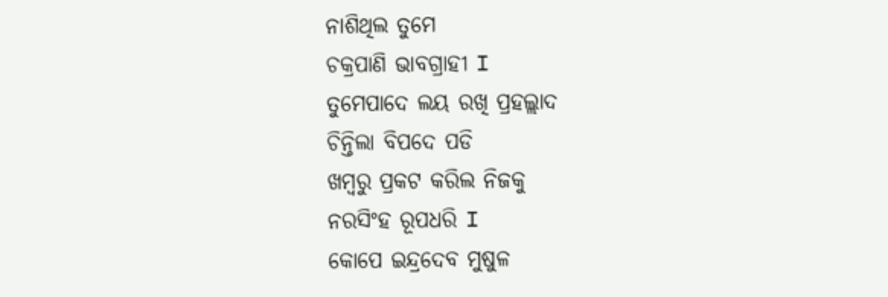ନାଶିଥିଲ ତୁମେ
ଚକ୍ରପାଣି ଭାବଗ୍ରାହୀ I
ତୁମେପାଦେ ଲୟ ରଖି ପ୍ରହଲ୍ଲାଦ
ଚିନ୍ତିଲା ବିପଦେ ପଡି
ଖମ୍ବରୁ ପ୍ରକଟ କରିଲ ନିଜକୁ
ନରସିଂହ ରୂପଧରି I
କୋପେ ଇନ୍ଦ୍ରଦେବ ମୁଷୁଳ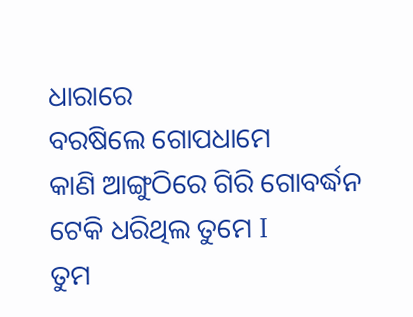ଧାରାରେ
ବରଷିଲେ ଗୋପଧାମେ
କାଣି ଆଙ୍ଗୁଠିରେ ଗିରି ଗୋବର୍ଦ୍ଧନ
ଟେକି ଧରିଥିଲ ତୁମେ I
ତୁମ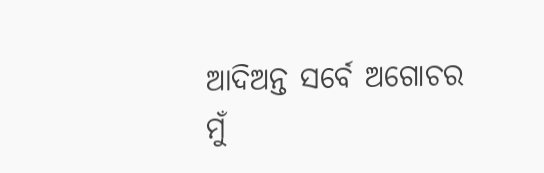ଆଦିଅନ୍ତ ସର୍ବେ ଅଗୋଚର
ମୁଁ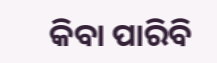କିବା ପାରିବି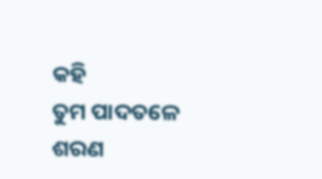କହି
ତୁମ ପାଦତଳେ ଶରଣ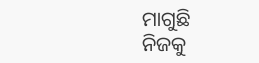ମାଗୁଛି
ନିଜକୁ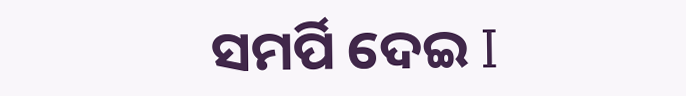ସମର୍ପି ଦେଇ I